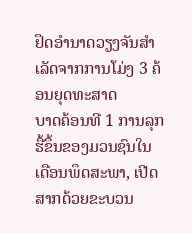ຢຶດອຳນາດວຽງຈັນສຳເລັດຈາກການໂມ່ງ 3 ຄ້ອນຍຸດທະສາດ
ບາດຄ້ອນທີ 1 ການລຸກຮື້ຂຶ້ນຂອງມວນຊົນໃນເດືອນພຶດສະພາ, ເປີດສາກດ້ວຍຂະບວນ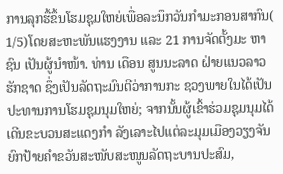ການລຸກຮື້ຂຶ້ນໂຮມຊຸມໃຫຍ່ເພື່ອລະນຶກວັນກຳມະກອນສາກົນ( 1/5)ໂດຍສະຫະພັນແຮງງານ ແລະ 21 ການຈັດຕັ້ງມະ ຫາຊົນ ເປັນຜູ້ນຳໜ້າ. ທ່ານ ເດືອນ ສູນນະລາດ ຝ່າຍແນວລາວຮັກຊາດ ຊຶ່ງເປັນລັດຖະມົນຕີວ່າການກະ ຊວງພາຍໃນໄດ້ເປັນປະທານການໂຮມຊຸມນຸມໃຫຍ່; ຈາກນັ້ນຜູ້ເຂົ້າຮ່ວມຊຸມນຸມໄດ້ເດີນຂະບວນສະແດງກຳ ລັງເລາະໄປແຕ່ລະມຸມເມືອງວຽງຈັນຍົກປ້າຍຄຳຂວັນສະໜັບສະໜູນລັດຖະບານປະສົມ,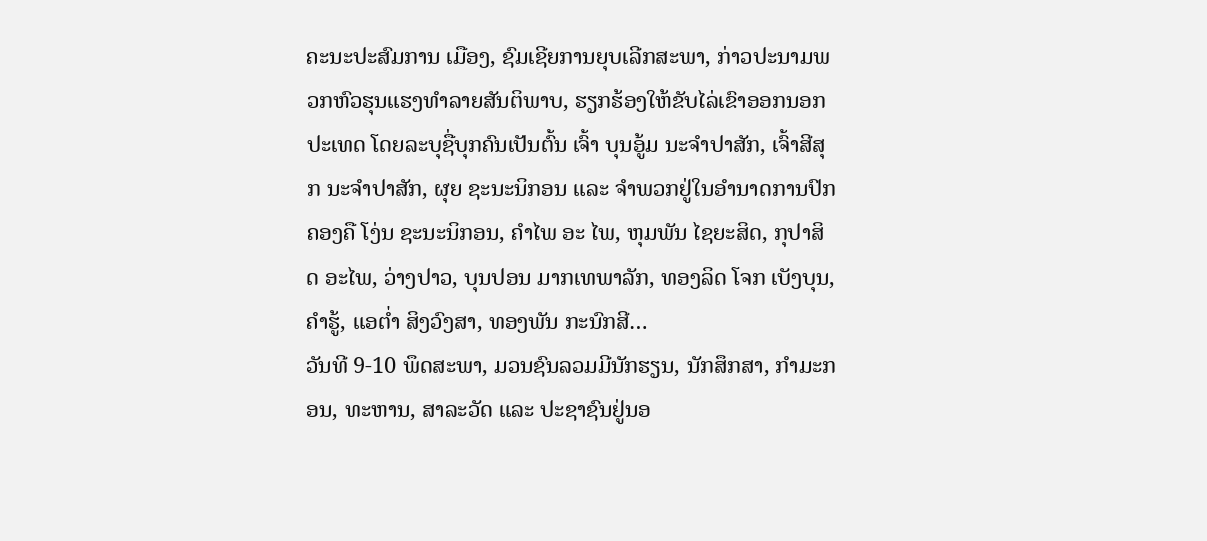ຄະນະປະສົມການ ເມືອງ, ຊົມເຊີຍການຍຸບເລີກສະພາ, ກ່າວປະນາມພວກຫົວຮຸນແຮງທຳລາຍສັນຕິພາບ, ຮຽກຮ້ອງໃຫ້ຂັບໄລ່ເຂົາອອກນອກປະເທດ ໂດຍລະບຸຊື່ບຸກຄົນເປັນຕົ້ນ ເຈົ້າ ບຸນອູ້ມ ນະຈຳປາສັກ, ເຈົ້າສີສຸກ ນະຈຳປາສັກ, ຜຸຍ ຊະນະນິກອນ ແລະ ຈຳພວກຢູ່ໃນອຳນາດການປົກຄອງຄື ໂງ່ນ ຊະນະນິກອນ, ຄຳໄພ ອະ ໄພ, ຫຸມພັນ ໄຊຍະສິດ, ກຸປາສິດ ອະໄພ, ວ່າງປາວ, ບຸນປອນ ມາກເທພາລັກ, ທອງລິດ ໂຈກ ເບັງບຸນ, ຄຳຮູ້, ແອຕ່ຳ ສິງວົງສາ, ທອງພັນ ກະນົກສີ…
ວັນທີ 9-10 ພຶດສະພາ, ມວນຊົນລວມມີນັກຮຽນ, ນັກສຶກສາ, ກຳມະກອນ, ທະຫານ, ສາລະວັດ ແລະ ປະຊາຊົນຢູ່ນອ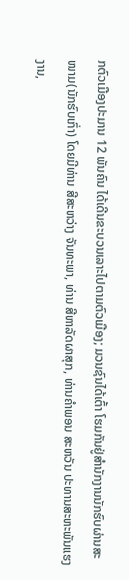ກຕົວເມືອງປະມານ 12 ພັນຄົນ ໄດ້ເດີນຂະບວນເລາະໄປຕາມຕົວເມືອງ; ມວນຊົນໄດ້ເຕົ້າ ໂຮມກັນຢູ່ສຳນັກງານນັກຮົບຜ່ານສະໜາມ(ນັກຮົບເກົ່າ) ໂດຍມີທ່ານ ສີສະຫວ່າງ ຈັນທະພາ, ທ່ານ ສີຫາລັດຜາສຸກ, ທ່ານຄຳພອນ ສະຫວັນ ປະທານສະຫະພັນແຮງງານ,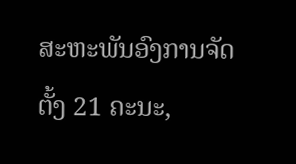ສະຫະພັນອົງການຈັດຕັ້ງ 21 ຄະນະ,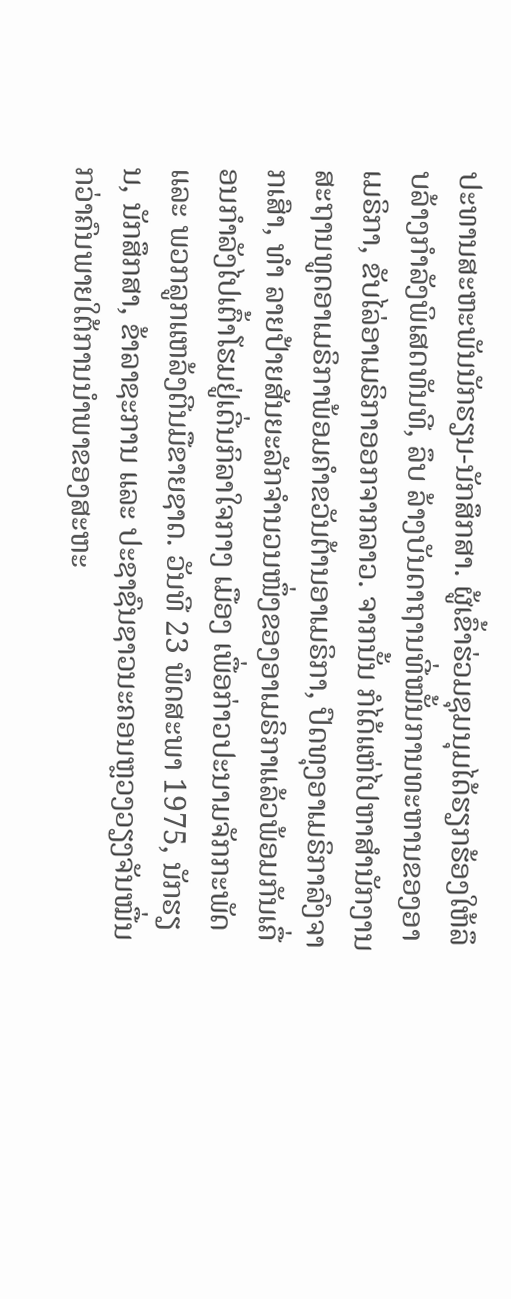ປະທານສະຫະພັນນັກຮຽນ-ນັກສຶກສາ. ຜູ້ເຂົ້າຮ່ວມຊຸມນຸມໄດ້ຮຽກຮ້ອງໃຫ້ລຶບລ້າງກຳລັງພິເສດທັນທີ, ລຶບ ລ້າງບັນດາຖານທີ່ໝັ້ນການທະຫານຂອງອາເມຣິກາ, ຂັບໄລ່ອາເມຣິກາອອກຈາກລາວ. ຈາກນັ້ນ ກໍໄດ້ແຫ່ໄປຫາສຳນັກງານສະຖານທູດອາເມຣິກາພ້ອມຄຳຂວັນຕ້ານອາເມຣິກາ, ປົດທຸງອາເມຣິກາລົງຈາກເສົາ, ທຳ ລາຍປ້າຍສັນຍະລັກຈຳນວນໜຶ່ງຂອງອາເມຣິກາແລ້ວພ້ອມກັນເຄື່ອນກຳລັງໄປເຕົ້າໂຮມຢູ່ເດີ່ນກິລາໃຈກາງ ເມືອງ ເພື່ອກ່າວປະນາມຈັກກະພັດ ແລະ ພວກລູກແຫລ້ງຕີນມືຂາຍຊາດ. ວັນທີ 23 ພຶດສະພາ 1975, ນັກຮຽນ, ນັກສຶກສາ, ຂ້າລາຊະການ ແລະ ປະຊາຊົນຊາວນະຄອນຫຼວງວຽງຈັນໝື່ນກວ່າຄົນພາຍໃຕ້ການນຳພາຂອງສະຫະ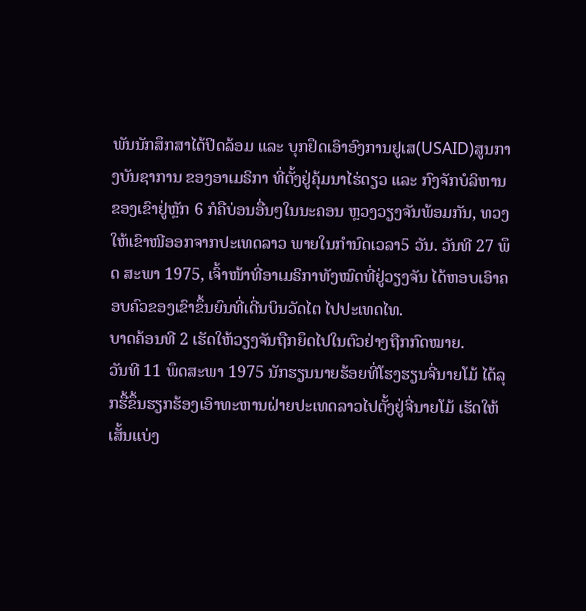ພັນນັກສຶກສາໄດ້ປິດລ້ອມ ແລະ ບຸກຢຶດເອົາອົງການຢູເສ(USAID)ສູນກາງບັນຊາການ ຂອງອາເມຣິກາ ທີ່ຕັ້ງຢູ່ຄຸ້ມນາໄຮ່ດຽວ ແລະ ກົງຈັກບໍລິຫານຂອງເຂົາຢູ່ຫຼັກ 6 ກໍຄືບ່ອນອື່ນໆໃນນະຄອນ ຫຼວງວຽງຈັນພ້ອມກັນ, ທວງໃຫ້ເຂົາໜີອອກຈາກປະເທດລາວ ພາຍໃນກຳນົດເວລາ5 ວັນ. ວັນທີ 27 ພຶດ ສະພາ 1975, ເຈົ້າໜ້າທີ່ອາເມຣິກາທັງໝົດທີ່ຢູ່ວຽງຈັນ ໄດ້ຫອບເອົາຄອບຄົວຂອງເຂົາຂຶ້ນຍົນທີ່ເດີ່ນບິນວັດໄຕ ໄປປະເທດໄທ.
ບາດຄ້ອນທີ 2 ເຮັດໃຫ້ວຽງຈັນຖືກຍຶດໄປໃນຕົວຢ່າງຖືກກົດໝາຍ.
ວັນທີ 11 ພຶດສະພາ 1975 ນັກຮຽນນາຍຮ້ອຍທີ່ໂຮງຮຽນຈີ່ນາຍໂມ້ ໄດ້ລຸກຮື້ຂຶ້ນຮຽກຮ້ອງເອົາທະຫານຝ່າຍປະເທດລາວໄປຕັ້ງຢູ່ຈີ່ນາຍໂມ້ ເຮັດໃຫ້ເສັ້ນແບ່ງ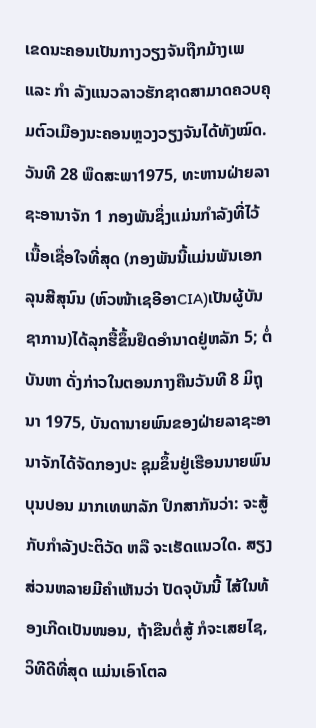ເຂດນະຄອນເປັນກາງວຽງຈັນຖືກມ້າງເພ ແລະ ກຳ ລັງແນວລາວຮັກຊາດສາມາດຄວບຄຸມຕົວເມືອງນະຄອນຫຼວງວຽງຈັນໄດ້ທັງໝົດ. ວັນທີ 28 ພຶດສະພາ1975, ທະຫານຝ່າຍລາຊະອານາຈັກ 1 ກອງພັນຊຶ່ງແມ່ນກຳລັງທີ່ໄວ້ເນື້ອເຊື່ອໃຈທີ່ສຸດ (ກອງພັນນີ້ແມ່ນພັນເອກ ລຸນສີສຸນົນ (ຫົວໜ້າເຊອີອາCIA)ເປັນຜູ້ບັນຊາການ)ໄດ້ລຸກຮື້ຂຶ້ນຢຶດອຳນາດຢູ່ຫລັກ 5; ຕໍ່ບັນຫາ ດັ່ງກ່າວໃນຕອນກາງຄືນວັນທີ 8 ມິຖຸນາ 1975, ບັນດານາຍພົນຂອງຝ່າຍລາຊະອານາຈັກໄດ້ຈັດກອງປະ ຊຸມຂຶ້ນຢູ່ເຮືອນນາຍພົນ ບຸນປອນ ມາກເທພາລັກ ປຶກສາກັນວ່າ: ຈະສູ້ກັບກຳລັງປະຕິວັດ ຫລື ຈະເຮັດແນວໃດ. ສຽງສ່ວນຫລາຍມີຄຳເຫັນວ່າ ປັດຈຸບັນນີ້ ໄສ້ໃນທ້ອງເກີດເປັນໜອນ, ຖ້າຂືນຕໍ່ສູ້ ກໍຈະເສຍໄຊ, ວິທີດີທີ່ສຸດ ແມ່ນເອົາໂຕລ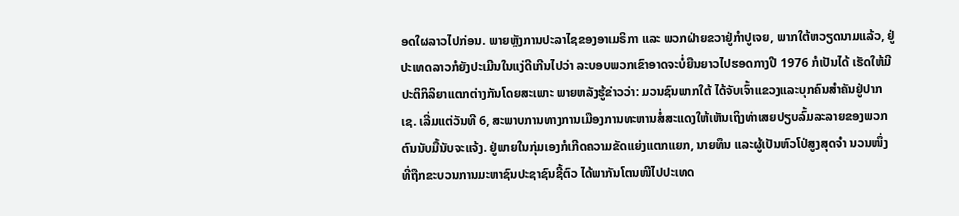ອດໃຜລາວໄປກ່ອນ. ພາຍຫຼັງການປະລາໄຊຂອງອາເມຣິກາ ແລະ ພວກຝ່າຍຂວາຢູ່ກຳປູເຈຍ, ພາກໃຕ້ຫວຽດນາມແລ້ວ, ຢູ່ປະເທດລາວກໍຍັງປະເມີນໃນແງ່ດີເກີນໄປວ່າ ລະບອບພວກເຂົາອາດຈະບໍ່ຍືນຍາວໄປຮອດກາງປີ 1976 ກໍເປັນໄດ້ ເຮັດໃຫ້ມີປະຕິກິລິຍາແຕກຕ່າງກັນໂດຍສະເພາະ ພາຍຫລັງຮູ້ຂ່າວວ່າ: ມວນຊົນພາກໃຕ້ ໄດ້ຈັບເຈົ້າແຂວງແລະບຸກຄົນສໍາຄັນຢູ່ປາກເຊ. ເລີ່ມແຕ່ວັນທີ 6, ສະພາບການທາງການເມືອງການທະຫານສໍ່ສະແດງໃຫ້ເຫັນເຖິງທ່າເສຍປຽບລົ້ມລະລາຍຂອງພວກຕົນນັບມື້ນັບຈະແຈ້ງ. ຢູ່ພາຍໃນກຸ່ມເອງກໍເກີດຄວາມຂັດແຍ່ງແຕກແຍກ, ນາຍທຶນ ແລະຜູ້ເປັນຫົວໂປ່ສູງສຸດຈຳ ນວນໜຶ່ງທີ່ຖືກຂະບວນການມະຫາຊົນປະຊາຊົນຊີ້ຕົວ ໄດ້ພາກັນໂຕນໜີໄປປະເທດ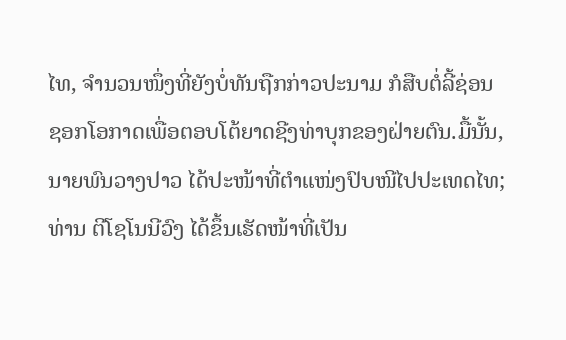ໄທ, ຈຳນວນໜຶ່ງທີ່ຍັງບໍ່ທັນຖືກກ່າວປະນາມ ກໍສືບຕໍ່ລີ້ຊ່ອນ ຊອກໂອກາດເພື່ອຕອບໂຕ້ຍາດຊີງທ່າບຸກຂອງຝ່າຍຕົນ.ມື້ນັ້ນ, ນາຍພົນວາງປາວ ໄດ້ປະໜ້າທີ່ຕໍາແໜ່ງປົບໜີໄປປະເທດໄທ; ທ່ານ ຕີໂຊໂນນີວົງ ໄດ້ຂຶ້ນເຮັດໜ້າທີ່ເປັນ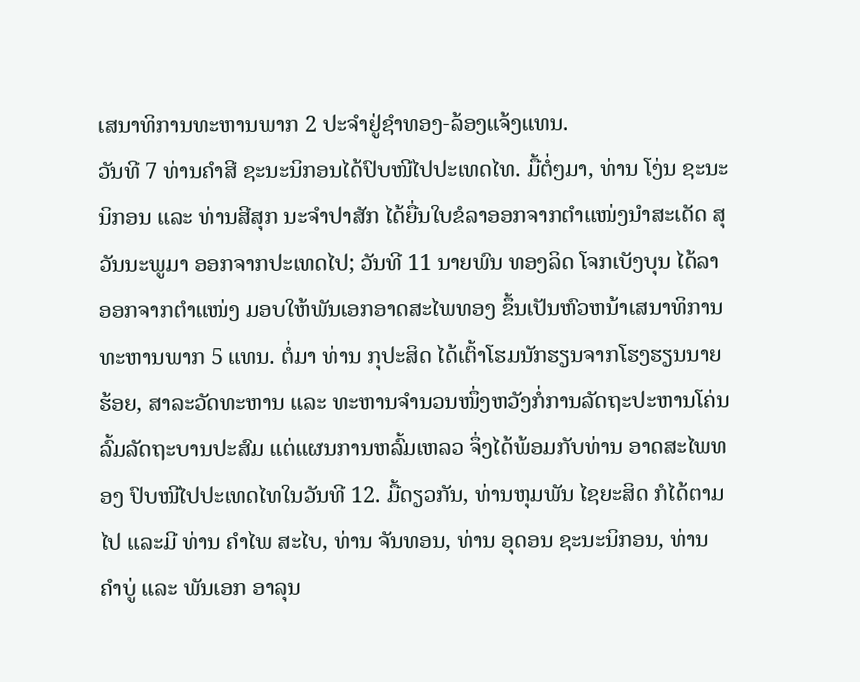ເສນາທິການທະຫານພາກ 2 ປະຈຳຢູ່ຊຳທອງ-ລ້ອງແຈ້ງແທນ.
ວັນທີ 7 ທ່ານຄຳສີ ຊະນະນິກອນໄດ້ປົບໜີໄປປະເທດໄທ. ມື້ຕໍ່ໆມາ, ທ່ານ ໂງ່ນ ຊະນະນິກອນ ແລະ ທ່ານສີສຸກ ນະຈໍາປາສັກ ໄດ້ຍື່ນໃບຂໍລາອອກຈາກຕຳແໜ່ງນໍາສະເດັດ ສຸວັນນະພູມາ ອອກຈາກປະເທດໄປ; ວັນທີ 11 ນາຍພົນ ທອງລິດ ໂຈກເບັງບຸນ ໄດ້ລາອອກຈາກຕຳແໜ່ງ ມອບໃຫ້ພັນເອກອາດສະໄພທອງ ຂຶ້ນເປັນຫົວຫນ້າເສນາທິການທະຫານພາກ 5 ແທນ. ຕໍ່ມາ ທ່ານ ກຸປະສິດ ໄດ້ເຕົ້າໂຮມນັກຮຽນຈາກໂຮງຮຽນນາຍຮ້ອຍ, ສາລະວັດທະຫານ ແລະ ທະຫານຈຳນວນໜຶ່ງຫວັງກໍ່ການລັດຖະປະຫານໂຄ່ນລົ້ມລັດຖະບານປະສົມ ແຕ່ແຜນການຫລົ້ມເຫລວ ຈຶ່ງໄດ້ພ້ອມກັບທ່ານ ອາດສະໄພທອງ ປົບໜີໄປປະເທດໄທໃນວັນທີ 12. ມື້ດຽວກັນ, ທ່ານຫຸມພັນ ໄຊຍະສິດ ກໍໄດ້ຕາມໄປ ແລະມີ ທ່ານ ຄຳໄພ ສະໄບ, ທ່ານ ຈັນທອນ, ທ່ານ ອຸດອນ ຊະນະນິກອນ, ທ່ານ ຄຳບູ່ ແລະ ພັນເອກ ອາລຸນ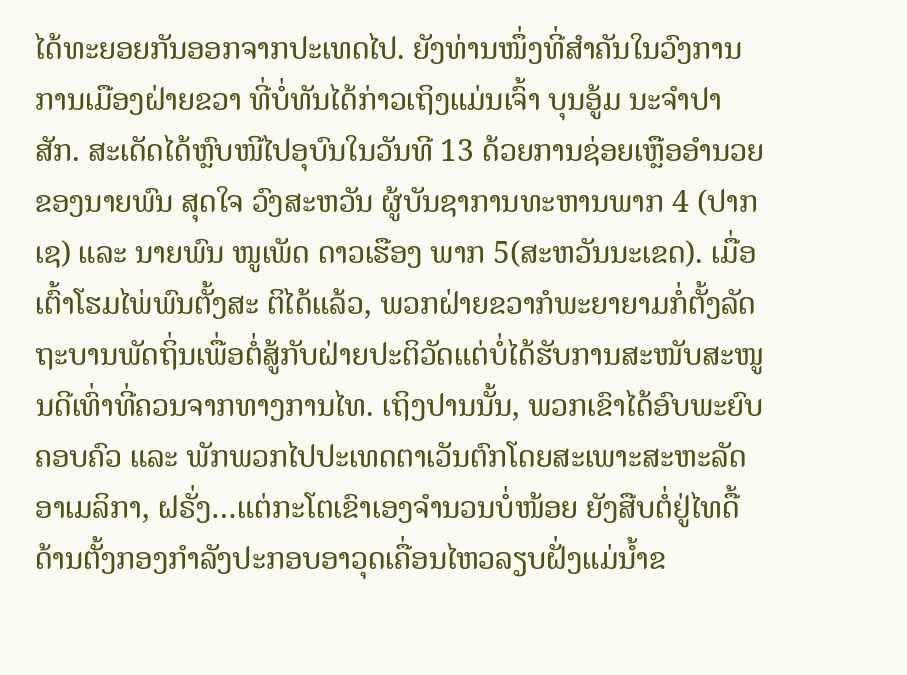ໄດ້ທະຍອຍກັນອອກຈາກປະເທດໄປ. ຍັງທ່ານໜຶ່ງທີ່ສໍາຄັນໃນວົງການການເມືອງຝ່າຍຂວາ ທີ່ບໍ່ທັນໄດ້ກ່າວເຖິງແມ່ນເຈົ້າ ບຸນອູ້ມ ນະຈຳປາສັກ. ສະເດັດໄດ້ຫຼົບໜີໄປອຸບົນໃນວັນທີ 13 ດ້ວຍການຊ່ອຍເຫຼືອອໍານວຍຂອງນາຍພົນ ສຸດໃຈ ວົງສະຫວັນ ຜູ້ບັນຊາການທະຫານພາກ 4 (ປາກເຊ) ແລະ ນາຍພົນ ໜູເພັດ ດາວເຮືອງ ພາກ 5(ສະຫວັນນະເຂດ). ເມື່ອເຕົ້າໂຮມໄພ່ພົນຕັ້ງສະ ຕິໄດ້ແລ້ວ, ພວກຝ່າຍຂວາກໍພະຍາຍາມກໍ່ຕັ້ງລັດຖະບານພັດຖິ່ນເພື່ອຕໍ່ສູ້ກັບຝ່າຍປະຕິວັດແຕ່ບໍ່ໄດ້ຮັບການສະໜັບສະໜູນດີເທົ່າທີ່ຄວນຈາກທາງການໄທ. ເຖິງປານນັ້ນ, ພວກເຂົາໄດ້ອົບພະຍົບຄອບຄົວ ແລະ ພັກພວກໄປປະເທດຕາເວັນຕົກໂດຍສະເພາະສະຫະລັດອາເມລິກາ, ຝຣັ່ງ…ແຕ່ກະໂຕເຂົາເອງຈໍານວນບໍ່ໜ້ອຍ ຍັງສືບຕໍ່ຢູ່ໄທດື້ດ້ານຕັ້ງກອງກຳລັງປະກອບອາວຸດເຄື່ອນໄຫວລຽບຝັ່ງແມ່ນໍ້າຂ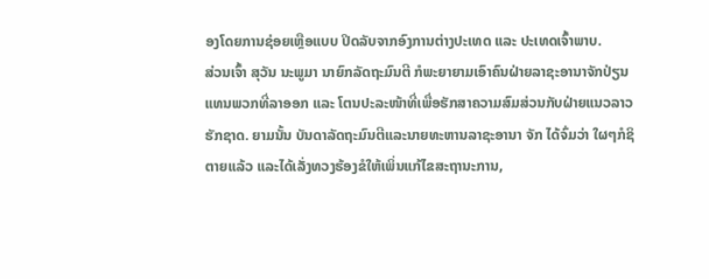ອງໂດຍການຊ່ອຍເຫຼືອແບບ ປິດລັບຈາກອົງການຕ່າງປະເທດ ແລະ ປະເທດເຈົ້າພາບ.
ສ່ວນເຈົ້າ ສຸວັນ ນະພູມາ ນາຍົກລັດຖະມົນຕີ ກໍພະຍາຍາມເອົາຄົນຝ່າຍລາຊະອານາຈັກປ່ຽນແທນພວກທີ່ລາອອກ ແລະ ໂຕນປະລະໜ້າທີ່ເພື່ອຮັກສາຄວາມສົມສ່ວນກັບຝ່າຍແນວລາວຮັກຊາດ. ຍາມນັ້ນ ບັນດາລັດຖະມົນຕີແລະນາຍທະຫານລາຊະອານາ ຈັກ ໄດ້ຈົ່ມວ່າ ໃຜໆກໍຊິຕາຍແລ້ວ ແລະໄດ້ເລັ່ງທວງຮ້ອງຂໍໃຫ້ເພິ່ນແກ້ໄຂສະຖານະການ,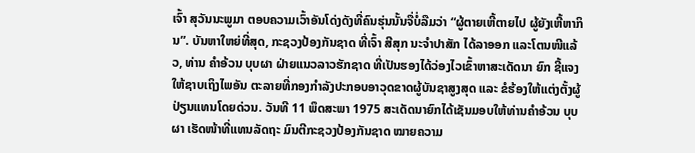ເຈົ້າ ສຸວັນນະພູມາ ຕອບຄວາມເວົ້າອັນໂດ່ງດັງທີ່ຄົນຮຸ່ນນັ້ນຈື່ບໍ່ລືມວ່າ “ຜູ້ຕາຍເຫີ້ຕາຍໄປ ຜູ້ຍັງເຫີ້ຫາກິນ”. ບັນຫາໃຫຍ່ທີ່ສຸດ, ກະຊວງປ້ອງກັນຊາດ ທີ່ເຈົ້າ ສີສຸກ ນະຈໍາປາສັກ ໄດ້ລາອອກ ແລະໂຕນໜີແລ້ວ, ທ່ານ ຄໍາອ້ວນ ບຸບຜາ ຝ່າຍແນວລາວຮັກຊາດ ທີ່ເປັນຮອງໄດ້ວ່ອງໄວເຂົ້າຫາສະເດັດນາ ຍົກ ຊີ້ແຈງໃຫ້ຊາບເຖິງໄພອັນ ຕະລາຍທີ່ກອງກໍາລັງປະກອບອາວຸດຂາດຜູ້ບັນຊາສູງສຸດ ແລະ ຂໍຮ້ອງໃຫ້ແຕ່ງຕັ້ງຜູ້ປ່ຽນແທນໂດຍດ່ວນ. ວັນທີ 11 ພຶດສະພາ 1975 ສະເດັດນາຍົກໄດ້ເຊັນມອບໃຫ້ທ່ານຄຳອ້ວນ ບຸບຜາ ເຮັດໜ້າທີ່ແທນລັດຖະ ມົນຕີກະຊວງປ້ອງກັນຊາດ ໝາຍຄວາມ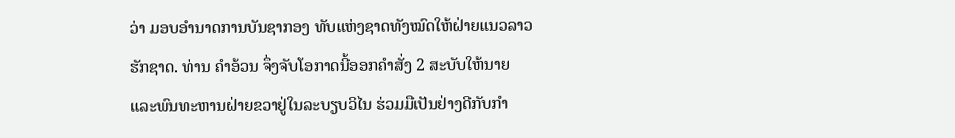ວ່າ ມອບອໍານາດການບັນຊາກອງ ທັບແຫ່ງຊາດທັງໝົດໃຫ້ຝ່າຍແນວລາວຮັກຊາດ. ທ່ານ ຄໍາອ້ວນ ຈຶ່ງຈັບໂອກາດນີ້ອອກຄໍາສັ່ງ 2 ສະບັບໃຫ້ນາຍແລະພົນທະຫານຝ່າຍຂວາຢູ່ໃນລະບຽບວິໄນ ຮ່ວມມືເປັນຢ່າງດີກັບກຳ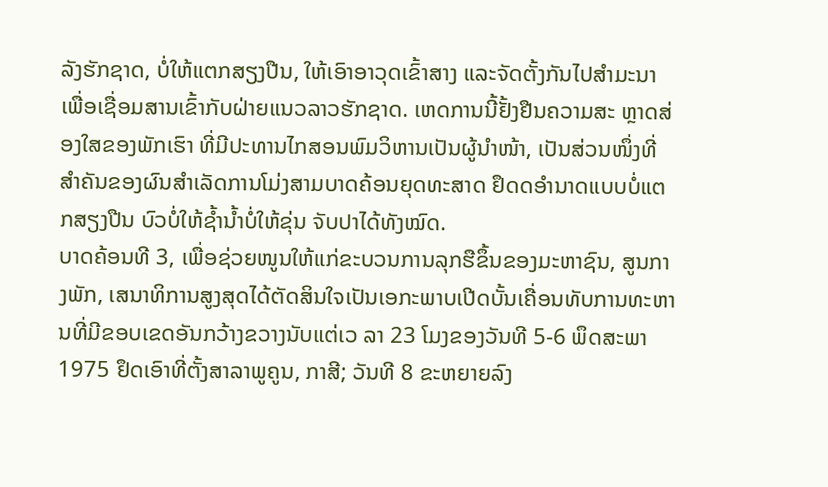ລັງຮັກຊາດ, ບໍ່ໃຫ້ແຕກສຽງປືນ, ໃຫ້ເອົາອາວຸດເຂົ້າສາງ ແລະຈັດຕັ້ງກັນໄປສໍາມະນາເພື່ອເຊື່ອມສານເຂົ້າກັບຝ່າຍແນວລາວຮັກຊາດ. ເຫດການນີ້ຢັ້ງຢືນຄວາມສະ ຫຼາດສ່ອງໃສຂອງພັກເຮົາ ທີ່ມີປະທານໄກສອນພົມວິຫານເປັນຜູ້ນໍາໜ້າ, ເປັນສ່ວນໜຶ່ງທີ່ສໍາຄັນຂອງຜົນສໍາເລັດການໂມ່ງສາມບາດຄ້ອນຍຸດທະສາດ ຢຶດດອໍານາດແບບບໍ່ແຕກສຽງປືນ ບົວບໍ່ໃຫ້ຊໍ້ານໍ້າບໍ່ໃຫ້ຂຸ່ນ ຈັບປາໄດ້ທັງໝົດ.
ບາດຄ້ອນທີ 3, ເພື່ອຊ່ວຍໜູນໃຫ້ແກ່ຂະບວນການລຸກຮືຂຶ້ນຂອງມະຫາຊົນ, ສູນກາງພັກ, ເສນາທິການສູງສຸດໄດ້ຕັດສິນໃຈເປັນເອກະພາບເປີດບັ້ນເຄື່ອນທັບການທະຫານທີ່ມີຂອບເຂດອັນກວ້າງຂວາງນັບແຕ່ເວ ລາ 23 ໂມງຂອງວັນທີ 5-6 ພຶດສະພາ 1975 ຢຶດເອົາທີ່ຕັ້ງສາລາພູຄູນ, ກາສີ; ວັນທີ 8 ຂະຫຍາຍລົງ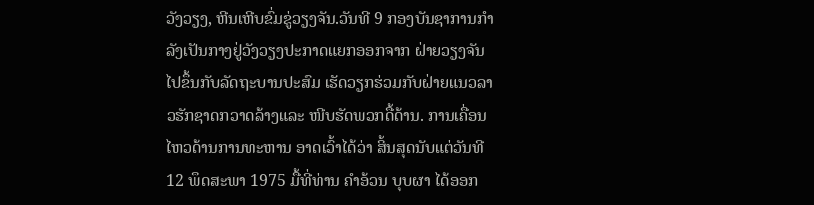ວັງວຽງ, ຫີນເຫີບຂົ່ມຂູ່ວຽງຈັນ.ວັນທີ 9 ກອງບັນຊາການກຳລັງເປັນກາງຢູ່ວັງວຽງປະກາດແຍກອອກຈາກ ຝ່າຍວຽງຈັນ ໄປຂຶ້ນກັບລັດຖະບານປະສົມ ເຮັດວຽກຮ່ວມກັບຝ່າຍແນວລາວຮັກຊາດກວາດລ້າງແລະ ໜີບຮັດພວກດື້ດ້ານ. ການເຄື່ອນໄຫວດ້ານການທະຫານ ອາດເວົ້າໄດ້ວ່າ ສິ້ນສຸດນັບແຕ່ວັນທີ 12 ພຶດສະພາ 1975 ມື້ທີ່ທ່ານ ຄຳອ້ວນ ບຸບຜາ ໄດ້ອອກ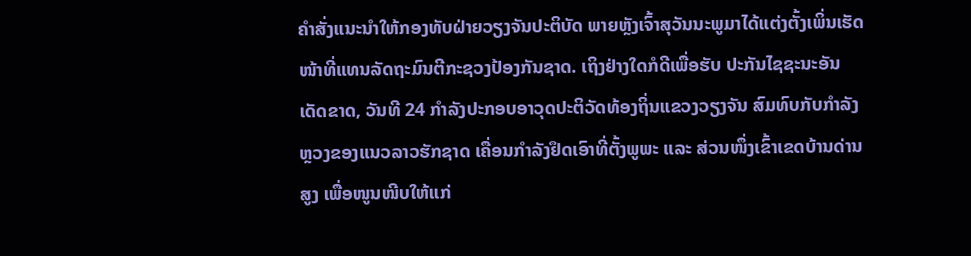ຄຳສັ່ງແນະນຳໃຫ້ກອງທັບຝ່າຍວຽງຈັນປະຕິບັດ ພາຍຫຼັງເຈົ້າສຸວັນນະພູມາໄດ້ແຕ່ງຕັ້ງເພິ່ນເຮັດໜ້າທີ່ແທນລັດຖະມົນຕີກະຊວງປ້ອງກັນຊາດ. ເຖິງຢ່າງໃດກໍດີເພື່ອຮັບ ປະກັນໄຊຊະນະອັນເດັດຂາດ, ວັນທີ 24 ກຳລັງປະກອບອາວຸດປະຕິວັດທ້ອງຖິ່ນແຂວງວຽງຈັນ ສົມທົບກັບກຳລັງຫຼວງຂອງແນວລາວຮັກຊາດ ເຄື່ອນກຳລັງຢຶດເອົາທີ່ຕັ້ງພູພະ ແລະ ສ່ວນໜຶ່ງເຂົ້າເຂດບ້ານດ່ານສູງ ເພື່ອໜູນໜີບໃຫ້ແກ່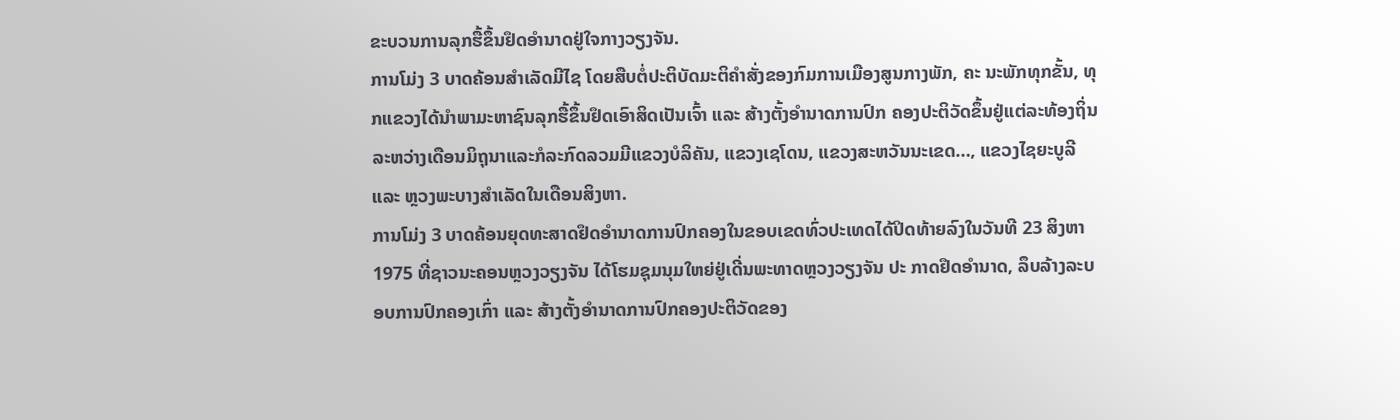ຂະບວນການລຸກຮື້ຂຶ້ນຢຶດອຳນາດຢູ່ໃຈກາງວຽງຈັນ.
ການໂມ່ງ 3 ບາດຄ້ອນສໍາເລັດມີໄຊ ໂດຍສືບຕໍ່ປະຕິບັດມະຕິຄຳສັ່ງຂອງກົມການເມືອງສູນກາງພັກ, ຄະ ນະພັກທຸກຂັ້ນ, ທຸກແຂວງໄດ້ນຳພາມະຫາຊົນລຸກຮື້ຂຶ້ນຢຶດເອົາສິດເປັນເຈົ້າ ແລະ ສ້າງຕັ້ງອຳນາດການປົກ ຄອງປະຕິວັດຂຶ້ນຢູ່ແຕ່ລະທ້ອງຖິ່ນລະຫວ່າງເດືອນມິຖຸນາແລະກໍລະກົດລວມມີແຂວງບໍລິຄັນ, ແຂວງເຊໂດນ, ແຂວງສະຫວັນນະເຂດ…, ແຂວງໄຊຍະບູລີ ແລະ ຫຼວງພະບາງສໍາເລັດໃນເດືອນສິງຫາ.
ການໂມ່ງ 3 ບາດຄ້ອນຍຸດທະສາດຢຶດອໍານາດການປົກຄອງໃນຂອບເຂດທົ່ວປະເທດໄດ້ປິດທ້າຍລົງໃນວັນທີ 23 ສິງຫາ1975 ທີ່ຊາວນະຄອນຫຼວງວຽງຈັນ ໄດ້ໂຮມຊຸມນຸມໃຫຍ່ຢູ່ເດີ່ນພະທາດຫຼວງວຽງຈັນ ປະ ກາດຢຶດອຳນາດ, ລຶບລ້າງລະບອບການປົກຄອງເກົ່າ ແລະ ສ້າງຕັ້ງອຳນາດການປົກຄອງປະຕິວັດຂອງ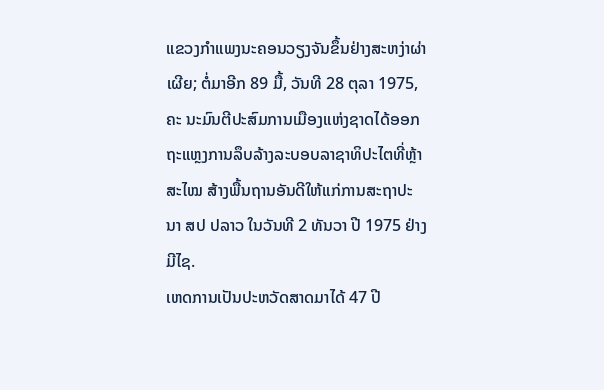ແຂວງກຳແພງນະຄອນວຽງຈັນຂຶ້ນຢ່າງສະຫງ່າຜ່າເຜີຍ; ຕໍ່ມາອີກ 89 ມື້, ວັນທີ 28 ຕຸລາ 1975, ຄະ ນະມົນຕີປະສົມການເມືອງແຫ່ງຊາດໄດ້ອອກຖະແຫຼງການລຶບລ້າງລະບອບລາຊາທິປະໄຕທີ່ຫຼ້າສະໄໝ ສ້າງພື້ນຖານອັນດີໃຫ້ແກ່ການສະຖາປະນາ ສປ ປລາວ ໃນວັນທີ 2 ທັນວາ ປີ 1975 ຢ່າງມີໄຊ.
ເຫດການເປັນປະຫວັດສາດມາໄດ້ 47 ປີ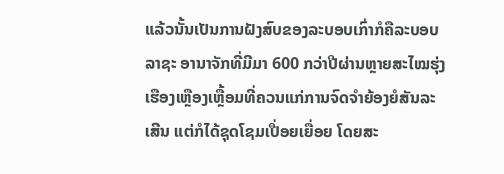ແລ້ວນັ້ນເປັນການຝັງສົບຂອງລະບອບເກົ່າກໍຄືລະບອບລາຊະ ອານາຈັກທີ່ມີມາ 600 ກວ່າປີຜ່ານຫຼາຍສະໄໝຮຸ່ງເຮືອງເຫຼືອງເຫຼື້ອມທີ່ຄວນແກ່ການຈົດຈໍາຍ້ອງຍໍສັນລະ ເສີນ ແຕ່ກໍໄດ້ຊຸດໂຊມເປື່ອຍເຍື່ອຍ ໂດຍສະ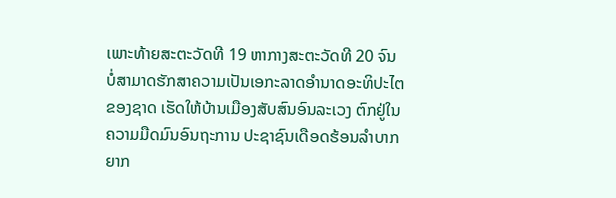ເພາະທ້າຍສະຕະວັດທີ 19 ຫາກາງສະຕະວັດທີ 20 ຈົນບໍ່ສາມາດຮັກສາຄວາມເປັນເອກະລາດອໍານາດອະທິປະໄຕຂອງຊາດ ເຮັດໃຫ້ບ້ານເມືອງສັບສົນອົນລະເວງ ຕົກຢູ່ໃນຄວາມມືດມົນອົນຖະການ ປະຊາຊົນເດືອດຮ້ອນລໍາບາກຍາກ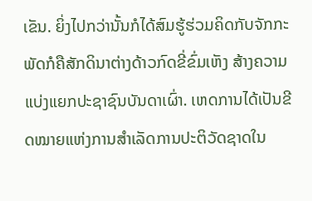ເຂັນ. ຍິ່ງໄປກວ່ານັ້ນກໍໄດ້ສົມຮູ້ຮ່ວມຄິດກັບຈັກກະພັດກໍຄືສັກດິນາຕ່າງດ້າວກົດຂີ່ຂົ່ມເຫັງ ສ້າງຄວາມແບ່ງແຍກປະຊາຊົນບັນດາເຜົ່າ. ເຫດການໄດ້ເປັນຂີດໝາຍແຫ່ງການສໍາເລັດການປະຕິວັດຊາດໃນ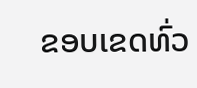ຂອບເຂດທົ່ວ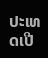ປະເທດເປີ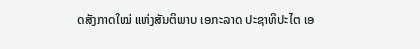ດສັງກາດໃໝ່ ແຫ່ງສັນຕິພາບ ເອກະລາດ ປະຊາທິປະໄຕ ເອ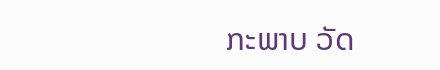ກະພາບ ວັດ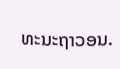ທະນະຖາວອນ.